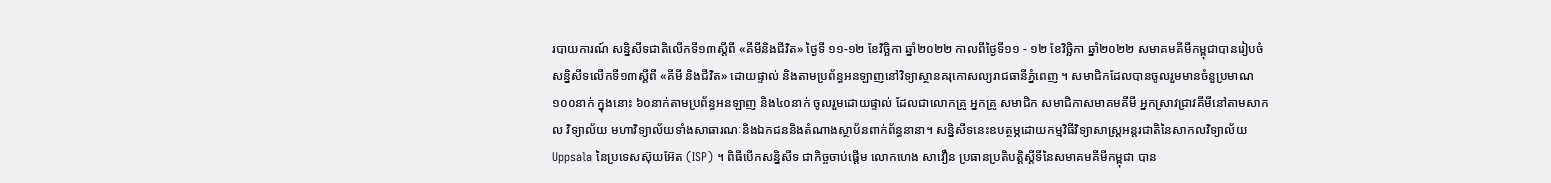របាយការណ៍ សន្និសីទជាតិលើកទី១៣ស្ដីពី «គីមីនិងជីវិត» ថ្ងៃទី ១១-១២ ខែវិច្ឆិកា ឆ្នាំ២០២២ កាលពីថ្ងៃទី១១ - ១២ ខែវិច្ឆិកា ឆ្នាំ២០២២ សមាគមគីមីកម្ពុជាបានរៀបចំសន្និសីទលើកទី១៣ស្ដីពី «គីមី និងជីវិត» ដោយផ្ទាល់ និងតាមប្រព័ន្ធអនឡាញនៅវិទ្យាស្ថានគរុកោសល្យរាជធានីភ្នំពេញ ។ សមាជិកដែលបានចូលរួមមានចំនួប្រមាណ ១០០នាក់ ក្នុងនោះ ៦០នាក់តាមប្រព័ន្ធអនឡាញ និង៤០នាក់ ចូលរួមដោយផ្ទាល់ ដែលជាលោកគ្រូ អ្នកគ្រូ សមាជិក សមាជិកាសមាគមគីមី អ្នកស្រាវជ្រាវគីមីនៅតាមសាកល វិទ្យាល័យ មហាវិទ្យាល័យទាំងសាធារណៈនិងឯកជននិងតំណាងស្ថាប័នពាក់ព័ន្ធនានា។ សន្និសីទនេះឧបត្ថម្ភដោយកម្មវិធីវិទ្យាសាស្រ្តអន្តរជាតិនៃសាកលវិទ្យាល័យ Uppsala នៃប្រទេសស៊ុយអ៊ែត (ISP) ។ ពិធីបើកសន្និសីទ ជាកិច្ចចាប់ផ្តើម លោកហេង សាវឿន ប្រធានប្រតិបត្តិស្ដីទីនៃសមាគមគីមីកម្ពុជា បាន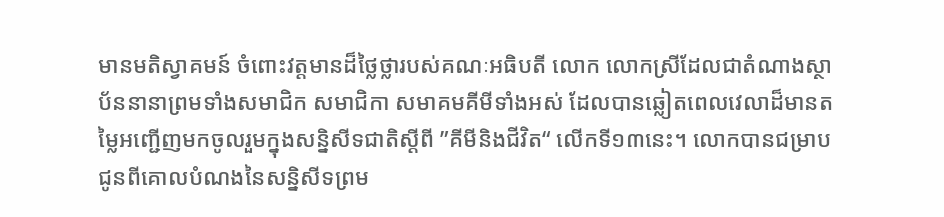មានមតិស្វាគមន៍ ចំពោះវត្តមានដ៏ថ្លៃថ្លារបស់គណៈអធិបតី លោក លោកស្រីដែលជាតំណាងស្ថាប័ននានាព្រមទាំងសមាជិក សមាជិកា សមាគមគីមីទាំងអស់ ដែលបានឆ្លៀតពេលវេលាដ៏មានតម្លៃអញ្ជើញមកចូលរួមក្នុងសន្និសីទជាតិស្ដីពី ”គីមីនិងជីវិត“ លើកទី១៣នេះ។ លោកបានជម្រាបជូនពីគោលបំណងនៃសន្និសីទព្រម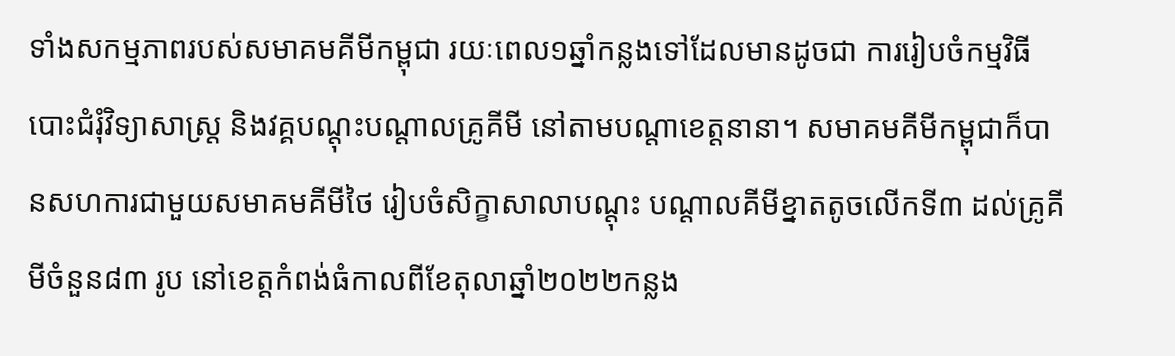ទាំងសកម្មភាពរបស់សមាគមគីមីកម្ពុជា រយៈពេល១ឆ្នាំកន្លងទៅដែលមានដូចជា ការរៀបចំកម្មវិធីបោះជំរុំវិទ្យាសាស្រ្ដ និងវគ្គបណ្តុះបណ្តាលគ្រូគីមី នៅតាមបណ្តាខេត្តនានា។ សមាគមគីមីកម្ពុជាក៏បានសហការជាមួយសមាគមគីមីថៃ រៀបចំសិក្ខាសាលាបណ្តុះ បណ្តាលគីមីខ្នាតតូចលើកទី៣ ដល់គ្រូគីមីចំនួន៨៣ រូប នៅខេត្តកំពង់ធំកាលពីខែតុលាឆ្នាំ២០២២កន្លង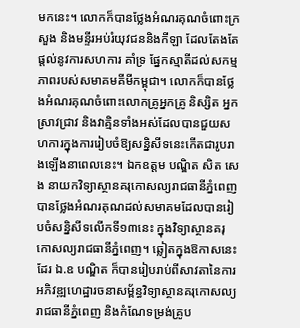មកនេះ។ លោកក៏បានថ្លែងអំណរគុណចំពោះក្រសួង និងមន្ទីរអប់រំយុវជននិងកីឡា ដែលតែងតែផ្តល់នូវការសហការ គាំទ្រ ផ្នែកស្មាតីដល់សកម្មភាពរបស់សមាគមគីមីកម្ពុជា។ លោកក៏បានថ្លែងអំណរគុណចំពោះលោកគ្រូអ្នកគ្រូ និស្សិត អ្នកស្រាវជ្រាវ និងវាគ្មិនទាំងអស់ដែលបានជួយសហការក្នុងការរៀបចំឱ្យសន្និសីទនេះកើតជារូបរាងឡើងនាពេលនេះ។ ឯកឧត្តម បណ្ឌិត សិត សេង នាយកវិទ្យាស្ថានគរុកោសល្យរាជធានីភ្នំពេញ បានថ្លែងអំណរគុណដល់សមាគមដែលបានរៀបចំសន្និសីទលើកទី១៣នេះ ក្នុងវិទ្យាស្ថានគរុកោសល្យរាជធានីភ្នំពេញ។ ឆ្លៀតក្នុងឱកាសនេះដែរ ឯ.ឧ បណ្ឌិត ក៏បានរៀបរាប់ពីសាវតានៃការអភិវឌ្ឍហេដ្ឋារចនាសម្ព័ន្ធវិទ្យាស្ថានគរុកោសល្យរាជធានីភ្នំពេញ និងកំណែទម្រង់គ្រូប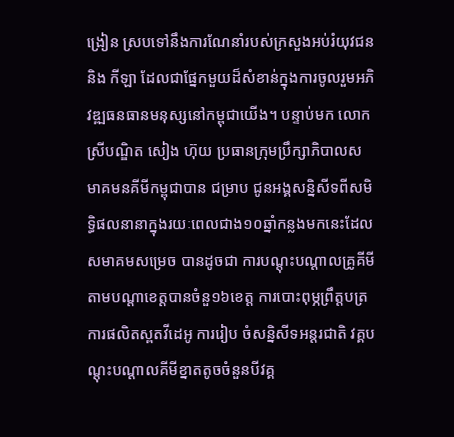ង្រៀន ស្របទៅនឹងការណែនាំរបស់ក្រសួងអប់រំយុវជន និង កីឡា ដែលជាផ្នែកមួយដ៏សំខាន់ក្នុងការចូលរួមអភិវឌ្ឍធនធានមនុស្សនៅកម្ពុជាយើង។ បន្ទាប់មក លោកស្រីបណ្ឌិត សៀង ហ៊ុយ ប្រធានក្រុមប្រឹក្សាភិបាលសមាគមនគីមីកម្ពុជាបាន ជម្រាប ជូនអង្គសន្និសីទពីសមិទ្ធិផលនានាក្នុងរយៈពេលជាង១០ឆ្នាំកន្លងមកនេះដែលសមាគមសម្រេច បានដូចជា ការបណ្តុះបណ្តាលគ្រូគីមីតាមបណ្តាខេត្តបានចំនួ១៦ខេត្ត ការបោះពុម្ភព្រឹត្ដបត្រ ការផលិតស្ពតវីដេអូ ការរៀប ចំសន្និសីទអន្ដរជាតិ វគ្គបណ្តុះបណ្តាលគីមីខ្នាតតូចចំនួនបីវគ្គ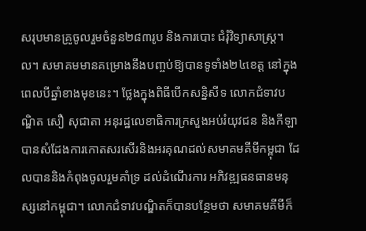សរុបមានគ្រូចូលរួមចំនួន២៨៣រូប និងការបោះ ជំរុំវិទ្យាសាស្រ្ដ។ល។ សមាគមមានគម្រោងនឹងបញ្ចប់ឱ្យបានទូទាំង២៤ខេត្ត នៅក្នុងពេលបីឆ្នាំខាងមុខនេះ។ ថ្លែងក្នុងពិធីបើកសន្និសីទ លោកជំទាវបណ្ឌិត សឿ សុជាតា អនុរដ្ឋលេខាធិការក្រសួងអប់រំយុវជន និងកីឡា បានសំដែងការកោតសរសើរនិងអរគុណដល់សមាគមគីមីកម្ពុជា ដែលបាននិងកំពុងចូលរួមគាំទ្រ ដល់ដំណើរការ អភិវឌ្ឍធនធានមនុស្សនៅកម្ពុជា។ លោកជំទាវបណ្ឌិតក៏បានបន្ថែមថា សមាគមគីមីក៏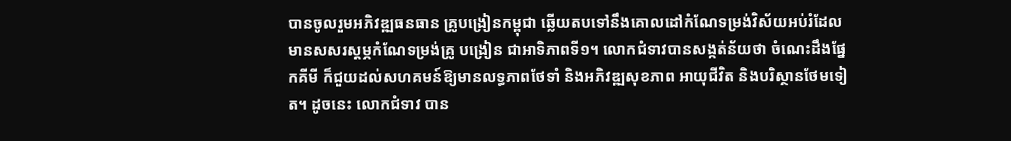បានចូលរួមអភិវឌ្ឍធនធាន គ្រូបង្រៀនកម្ពុជា ឆ្លើយតបទៅនឹងគោលដៅកំណែទម្រង់វិស័យអប់រំដែលមានសសរស្ដម្ភកំណែទម្រង់គ្រូ បង្រៀន ជាអាទិភាពទី១។ លោកជំទាវបានសង្កត់ន័យថា ចំណេះដឹងផ្នែកគីមី ក៏ជួយដល់សហគមន៍ឱ្យមានលទ្ធភាពថែទាំ និងអភិវឌ្ឍសុខភាព អាយុជីវិត និងបរិស្ថានថែមទៀត។ ដូចនេះ លោកជំទាវ បាន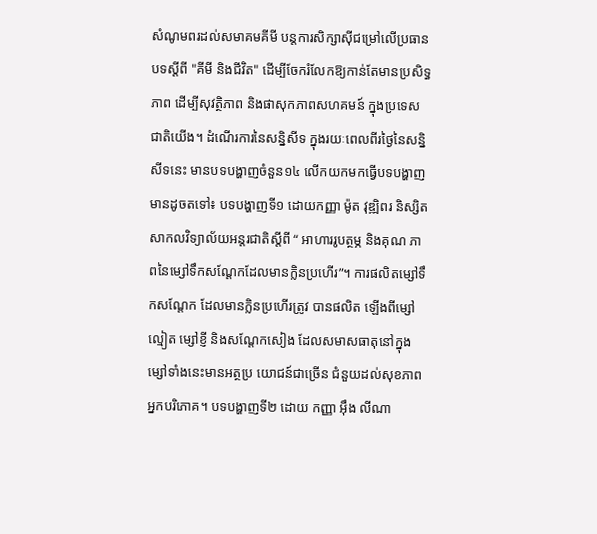សំណូមពរដល់សមាគមគីមី បន្តការសិក្សាស៊ីជម្រៅលើប្រធានបទស្ដីពី "គីមី និងជីវិត" ដើម្បីចែករំលែកឱ្យកាន់តែមានប្រសិទ្ធភាព ដើម្បីសុវត្ថិភាព និងផាសុកភាពសហគមន៍ ក្នុងប្រទេសជាតិយើង។ ដំណើរការនៃសន្និសីទ ក្នុងរយៈពេលពីរថ្ងៃនៃសន្និសីទនេះ មានបទបង្ហាញចំនួន១៤ លើកយកមកធ្វើបទបង្ហាញមានដូចតទៅ៖ បទបង្ហាញទី១ ដោយកញ្ញា ម៉ូត វុឌ្ឍិពរ និស្សិត សាកលវិទ្យាល័យអន្តរជាតិស្តីពី “ អាហាររូបត្ថម្ភ និងគុណ ភាពនៃម្សៅទឹកសណ្ដែកដែលមានក្លិនប្រហើរ”។ ការផលិតម្សៅទឹកសណ្តែក ដែលមានក្លិនប្រហើរត្រូវ បានផលិត ឡើងពីម្សៅល្មៀត ម្សៅខ្ញី និងសណ្តែកសៀង ដែលសមាសធាតុនៅក្នុងម្សៅទាំងនេះមានអត្ថប្រ យោជន៍ជាច្រើន ជំនួយដល់សុខភាពអ្នកបរិភោគ។ បទបង្ហាញទី២ ដោយ កញ្ញា អ៊ឹង លីណា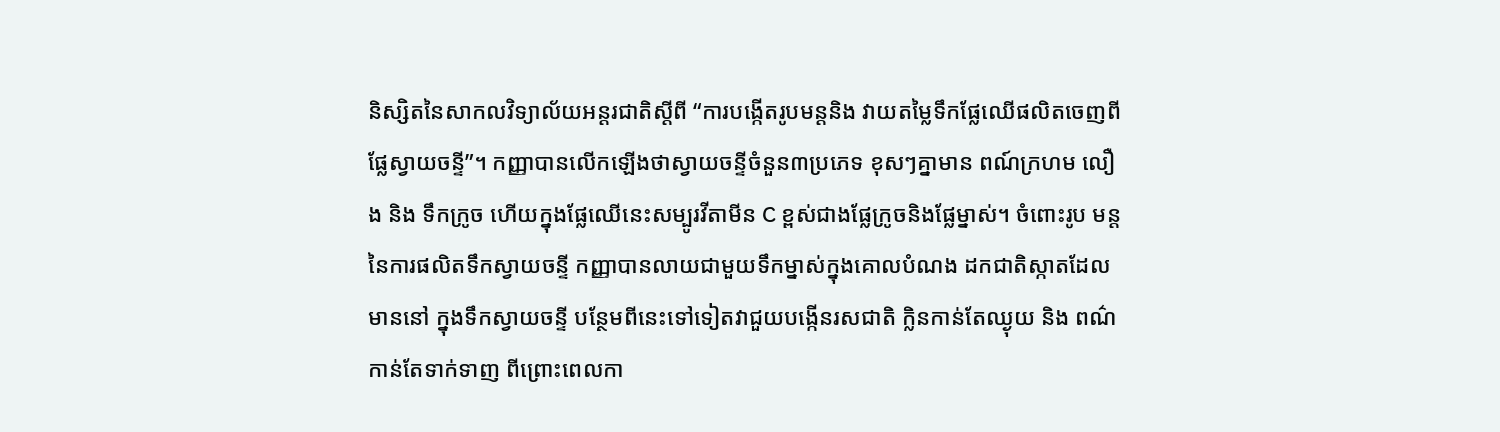និស្សិតនៃសាកលវិទ្យាល័យអន្តរជាតិស្តីពី “ការបង្កើតរូបមន្តនិង វាយតម្លៃទឹកផ្លែឈើផលិតចេញពីផ្លែស្វាយចន្ទី”។ កញ្ញាបានលើកឡើងថាស្វាយចន្ទីចំនួន៣ប្រភេទ ខុសៗគ្នាមាន ពណ៍ក្រហម លឿង និង ទឹកក្រូច ហើយក្នុងផ្លែឈើនេះសម្បូរវីតាមីន C ខ្ពស់ជាងផ្លែក្រូចនិងផ្លែម្នាស់។ ចំពោះរូប មន្តនៃការផលិតទឹកស្វាយចន្ទី កញ្ញាបានលាយជាមួយទឹកម្នាស់ក្នុងគោលបំណង ដកជាតិស្កាតដែល មាននៅ ក្នុងទឹកស្វាយចន្ទី បន្ថែមពីនេះទៅទៀតវាជួយបង្កើនរសជាតិ ក្លិនកាន់តែឈ្ងុយ និង ពណ៌កាន់តែទាក់ទាញ ពីព្រោះពេលកា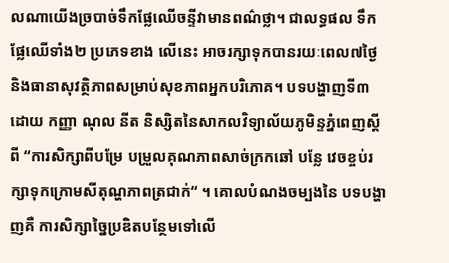លណាយើងច្របាច់ទឹកផ្លែឈើចន្ទីវាមានពណ៌ថ្លា។ ជាលទ្ធផល ទឹកផ្លែឈើទាំង២ ប្រភេទខាង លើនេះ អាចរក្សាទុកបានរយៈពេល៧ថ្ងៃ និងធានាសុវត្ថិភាពសម្រាប់សុខភាពអ្នកបរិភោគ។ បទបង្ហាញទី៣ ដោយ កញ្ញា ណុល នីត និស្សិតនៃសាកលវិទ្យាល័យភូមិន្ទភ្នំពេញស្តីពី “ការសិក្សាពីបម្រែ បម្រួលគុណភាពសាច់ក្រកឆៅ បន្លែ វេចខ្ចប់រក្សាទុកក្រោមសីតុណ្ហភាពត្រជាក់“ ។ គោលបំណងចម្បងនៃ បទបង្ហាញគឺ ការសិក្សាច្នៃប្រឌិតបន្ថែមទៅលើ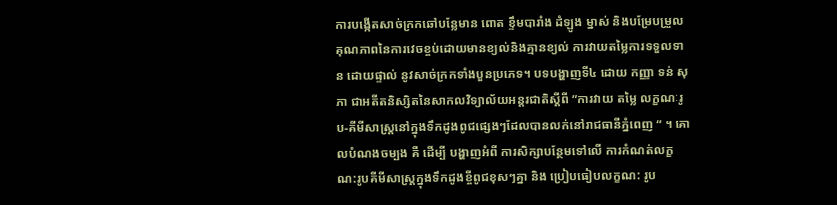ការបង្កើតសាច់ក្រកឆៅបន្លែមាន ពោត ខ្ទឹមបារាំង ដំឡូង ម្នាស់ និងបម្រែបម្រួលគុណភាពនៃការវេចខ្ចប់ដោយមានខ្យល់និងគ្មានខ្យល់ ការវាយតម្លៃការទទួលទាន ដោយផ្ទាល់ នូវសាច់ក្រកទាំងបួនប្រភេទ។ បទបង្ហាញទី៤ ដោយ កញ្ញា ទន់ សុភា ជាអតីតនិស្សិតនៃសាកលវិទ្យាល័យអន្តរជាតិស្តីពី ”ការវាយ តម្លៃ លក្ខណៈរូប-គីមីសាស្រ្តនៅក្នុងទឹកដូងពូជផ្សេងៗដែលបានលក់នៅរាជធានីភ្នំពេញ “ ។ គោលបំណងចម្បង គឺ ដើម្បី បង្ហាញអំពី ការសិក្សាបន្ថែមទៅលើ ការកំណត់លក្ខណ:រូបគីមីសាស្រ្តក្នុងទឹកដូងខ្ចីពូជខុសៗគ្នា និង ប្រៀបធៀបលក្ខណ: រូប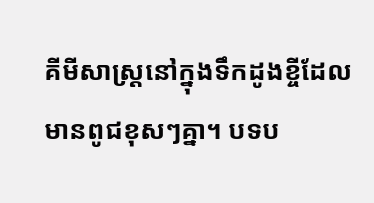គីមីសាស្រ្តនៅក្នុងទឹកដូងខ្ចីដែលមានពូជខុសៗគ្នា។ បទប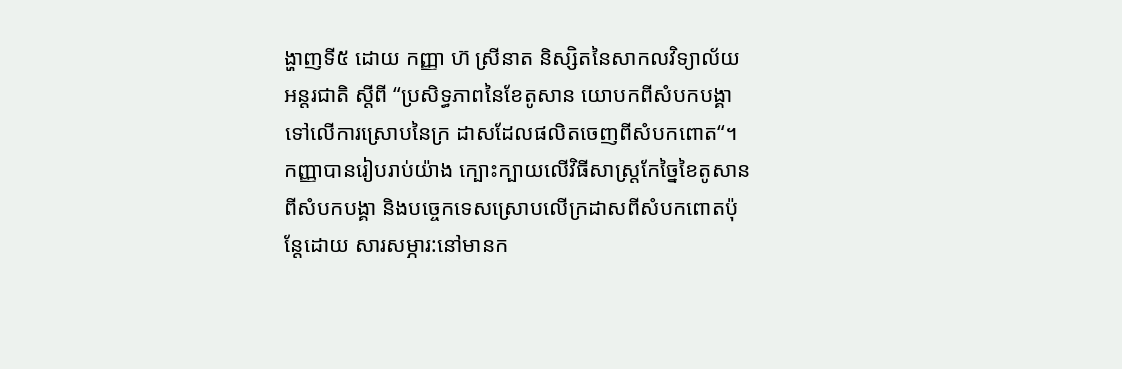ង្ហាញទី៥ ដោយ កញ្ញា ហ៊ ស្រីនាត និស្សិតនៃសាកលវិទ្យាល័យអន្តរជាតិ ស្តីពី “ប្រសិទ្ធភាពនៃខែតូសាន យោបកពីសំបកបង្គាទៅលើការស្រោបនៃក្រ ដាសដែលផលិតចេញពីសំបកពោត“។ កញ្ញាបានរៀបរាប់យ៉ាង ក្បោះក្បាយលើវិធីសាស្ត្រកែច្នៃខៃតូសានពីសំបកបង្គា និងបច្ចេកទេសស្រោបលើក្រដាសពីសំបកពោតប៉ុន្តែដោយ សារសម្ភារ:នៅមានក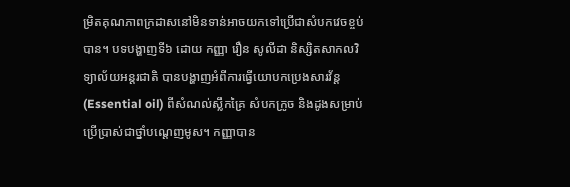ម្រិតគុណភាពក្រដាសនៅមិនទាន់អាចយកទៅប្រើជាសំបកវេចខ្ចប់បាន។ បទបង្ហាញទី៦ ដោយ កញ្ញា រឿន សូលីដា និស្សិតសាកលវិទ្យាល័យអន្តរជាតិ បានបង្ហាញអំពីការធ្វើយោបកប្រេងសារវ័ន្ត(Essential oil) ពីសំណល់ស្លឹកគ្រៃ សំបកក្រូច និងដូងសម្រាប់ប្រើប្រាស់ជាថ្នាំបណ្តេញមូស។ កញ្ញាបាន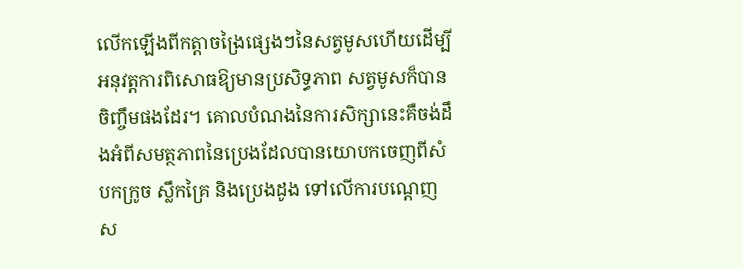លើកឡើងពីកត្តាចង្រៃផ្សេងៗនៃសត្វមូសហើយដើម្បីអនុវត្តការពិសោធឱ្យមានប្រសិទ្ធភាព សត្វមូសក៏បានចិញ្ចឹមផងដែរ។ គោលបំណងនៃការសិក្សានេះគឺចង់ដឹងអំពីសមត្ថភាពនៃប្រេងដែលបានយោបកចេញពីសំបកក្រូច ស្លឹកគ្រៃ និងប្រេងដូង ទៅលើការបណ្តេញស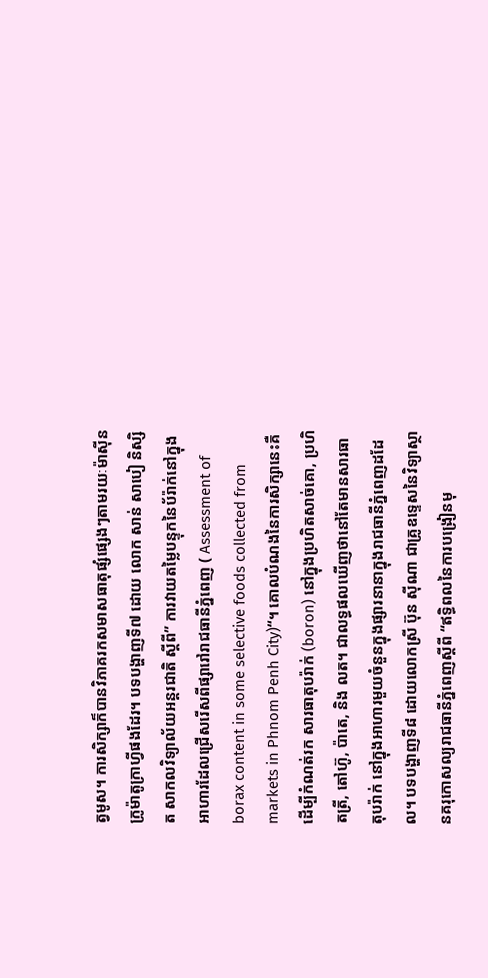ត្វមូស។ ការសិក្សាក៏បានវិភាគរកសមាសធាតុផ្សំផ្សេងៗតាមរយៈម៉ាស៊ីនក្រូម៉ាតូក្រាហ្វីផងដែរ។ បទបង្ហាញទី៧ ដោយ លោក សាន់ សាបៀ និស្សិត សាកលវិទ្យាល័យអន្តរជាតិ ស្តីពី” ការវាយតម្លៃបន្ទុកនៃប័រ៉ាក់នៅក្នុងអាហារដែលជ្រើសរើសពីផ្សារៅរាជធានីភ្នំពេញ ( Assessment of borax content in some selective foods collected from markets in Phnom Penh City)“។ គោលបំណងនៃការសិក្សានេះគឺដើម្បីកំណត់រក សារធាតុបរ៉ាក់ (boron) នៅក្នុងប្រហិតសាច់គោ, ប្រហិតត្រី, តៅហ៊ូ, ប៉ាតេ, និង លត។ ជាលទ្ធផលឃើញថានៅតែមានសារធាតុបរ៉ាក់ នៅក្នុងអាហារមួយចំនួនក្នុងផ្សារនានាក្នុងរាជធានីភ្នំពេញដដែល។ បទបង្ហាញទី៨ ដោយលោកស្រី ប៊ុន ស៊ីណា ជាគ្រូឧទ្ទេសនៃវិទ្យាស្ថានគរុកោសល្យរាជធានីភ្នំពេញស្តីពី “ឥទ្ធិពលនៃការបង្រៀនមុ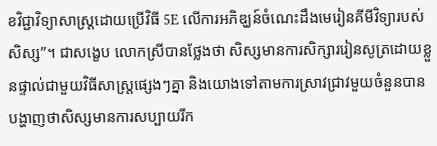ខវិជ្ជាវិទ្យាសាស្រ្តដោយប្រើវិធី 5E លើការអភិឌ្ឃន៍ចំណេះដឹងមេរៀនគីមីវិទ្យារបស់សិស្ស”។ ជាសង្ខេប លោកស្រីបានថ្លែងថា សិស្សមានការសិក្សាររៀនសូត្រដោយខ្លួនផ្ទាល់ជាមួយវិធីសាស្រ្តផ្សេងៗគ្នា និងយោងទៅតាមការស្រាវជ្រាវមួយចំនួនបានបង្ហាញថាសិស្សមានការសប្បាយរីក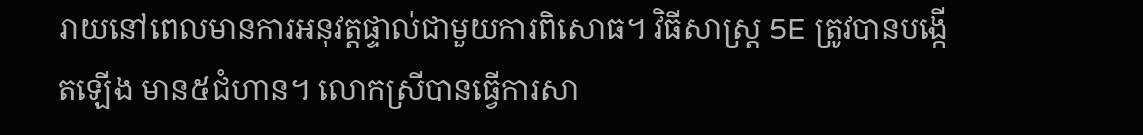រាយនៅពេលមានការអនុវត្តផ្ទាល់ជាមួយការពិសោធ។ វិធីសាស្រ្ត 5E ត្រូវបានបង្កើតឡើង មាន៥ជំហាន។ លោកស្រីបានធ្វើការសា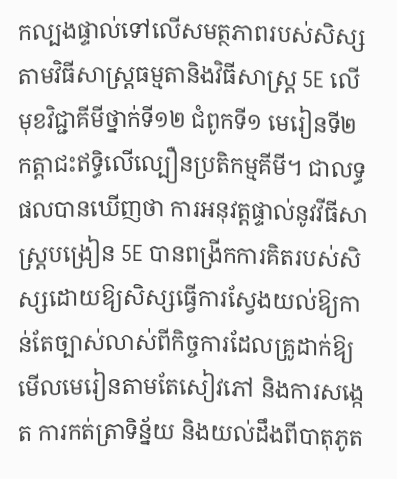កល្បងផ្ទាល់ទៅលើសមត្ថភាពរបស់សិស្សតាមវិធីសាស្រ្តធម្មតានិងវិធីសាស្រ្ដ 5E លើមុខវិជ្ជាគីមីថ្នាក់ទី១២ ជំពូកទី១ មេរៀនទី២ កត្តាជះឥទ្ធិលើល្បឿនប្រតិកម្មគីមី។ ជាលទ្ធផលបានឃើញថា ការអនុវត្តផ្ទាល់នូវវីធីសាស្រ្តបង្រៀន 5E បានពង្រីកការគិតរបស់សិស្សដោយឱ្យសិស្សធ្វើការស្វែងយល់ឱ្យកាន់តែច្បាស់លាស់ពីកិច្ចការដែលគ្រូដាក់ឱ្យ មើលមេរៀនតាមតែសៀវភៅ និងការសង្កេត ការកត់ត្រាទិន្ន័យ និងយល់ដឹងពីបាតុភូត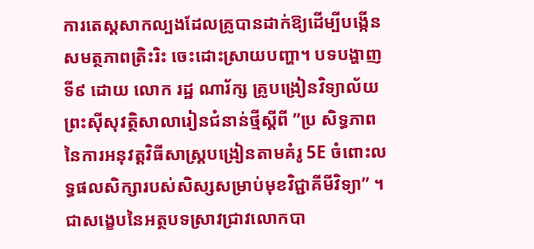ការតេស្តសាកល្បងដែលគ្រូបានដាក់ឱ្យដើម្បីបង្កើនសមត្ថភាពត្រិះរិះ ចេះដោះស្រាយបញ្ហា។ បទបង្ហាញទី៩ ដោយ លោក រដ្ឋ ណារ័ក្ស គ្រូបង្រៀនវិទ្យាល័យព្រះស៊ីសុវត្ថិសាលារៀនជំនាន់ថ្មីស្តីពី ”ប្រ សិទ្ធភាពនៃការអនុវត្តវិធីសាស្រ្តបង្រៀនតាមគំរូ 5E ចំពោះលទ្ធផលសិក្សារបស់សិស្សសម្រាប់មុខវិជ្ជាគីមីវិទ្យា” ។ ជាសង្ខេបនៃអត្ថបទស្រាវជ្រាវលោកបា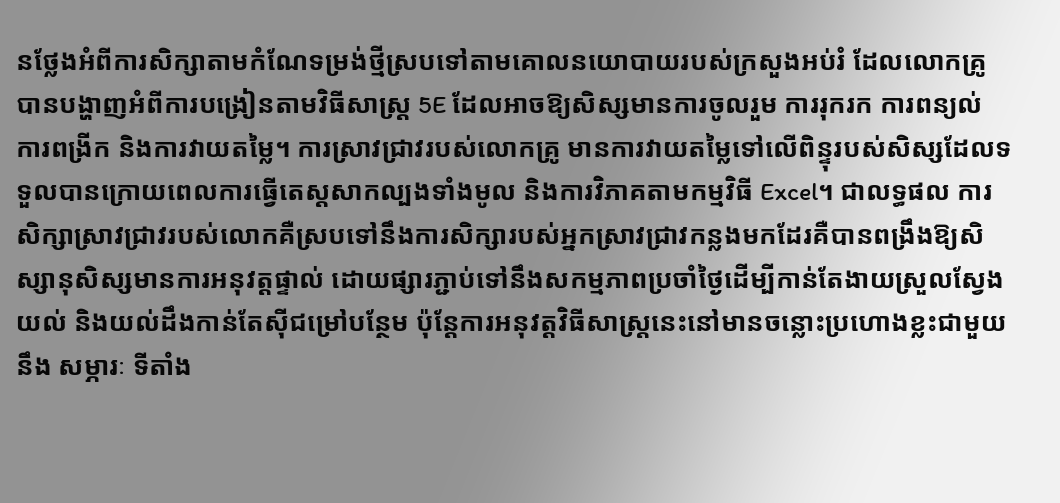នថ្លែងអំពីការសិក្សាតាមកំណែទម្រង់ថ្មីស្របទៅតាមគោលនយោបាយរបស់ក្រសួងអប់រំ ដែលលោកគ្រូបានបង្ហាញអំពីការបង្រៀនតាមវិធីសាស្រ្ត 5E ដែលអាចឱ្យសិស្សមានការចូលរួម ការរុករក ការពន្យល់ ការពង្រីក និងការវាយតម្លៃ។ ការស្រាវជ្រាវរបស់លោកគ្រូ មានការវាយតម្លៃទៅលើពិន្ទុរបស់សិស្សដែលទទួលបានក្រោយពេលការធ្វើតេស្តសាកល្បងទាំងមូល និងការវិភាគតាមកម្មវិធី Excel។ ជាលទ្ធផល ការសិក្សាស្រាវជ្រាវរបស់លោកគឺស្របទៅនឹងការសិក្សារបស់អ្នកស្រាវជ្រាវកន្លងមកដែរគឺបានពង្រឹងឱ្យសិស្សានុសិស្សមានការអនុវត្តផ្ទាល់ ដោយផ្សារភ្ជាប់ទៅនឹងសកម្មភាពប្រចាំថ្ងៃដើម្បីកាន់តែងាយស្រួលស្វែងយល់ និងយល់ដឹងកាន់តែស៊ីជម្រៅបន្ថែម ប៉ុន្តែការអនុវត្តវិធីសាស្រ្តនេះនៅមានចន្លោះប្រហោងខ្លះជាមួយនឹង សម្ភារៈ ទីតាំង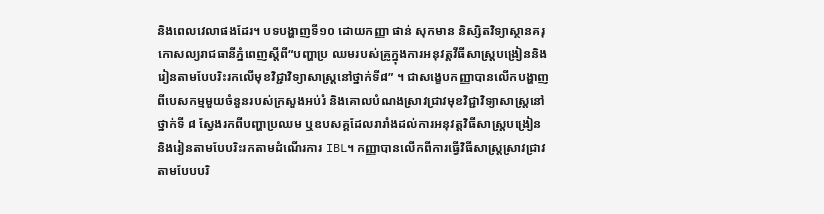និងពេលវេលាផងដែរ។ បទបង្ហាញទី១០ ដោយកញ្ញា ផាន់ សុកមាន និស្សិតវិទ្យាស្ថានគរុកោសល្យរាជធានីភ្នំពេញស្តីពី“បញ្ហាប្រ ឈមរបស់គ្រូក្នុងការអនុវត្តវីធីសាស្រ្ដបង្រៀននិងរៀនតាមបែបរិះរកលើមុខវិជ្ជាវិទ្យាសាស្រ្ដនៅថ្នាក់ទី៨” ។ ជាសង្ខេបកញ្ញាបានលើកបង្ហាញពីបេសកម្មមួយចំនួនរបស់ក្រសួងអប់រំ និងគោលបំណងស្រាវជ្រាវមុខវិជ្ជាវិទ្យាសាស្រ្តនៅថ្នាក់ទី ៨ ស្វែងរកពីបញ្ហាប្រឈម ឬឧបសគ្គដែលរារាំងដល់ការអនុវត្តវិធីសាស្រ្តបង្រៀន និងរៀនតាមបែបរិះរកតាមដំណើរការ IBL។ កញ្ញាបានលើកពីការធ្វើវិធីសាស្រ្តស្រាវជ្រាវ តាមបែបបរិ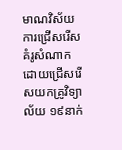មាណវិស័យ ការជ្រើសរើសគំរូសំណាកដោយជ្រើសរើសយកគ្រូវិទ្យាល័យ ១៩នាក់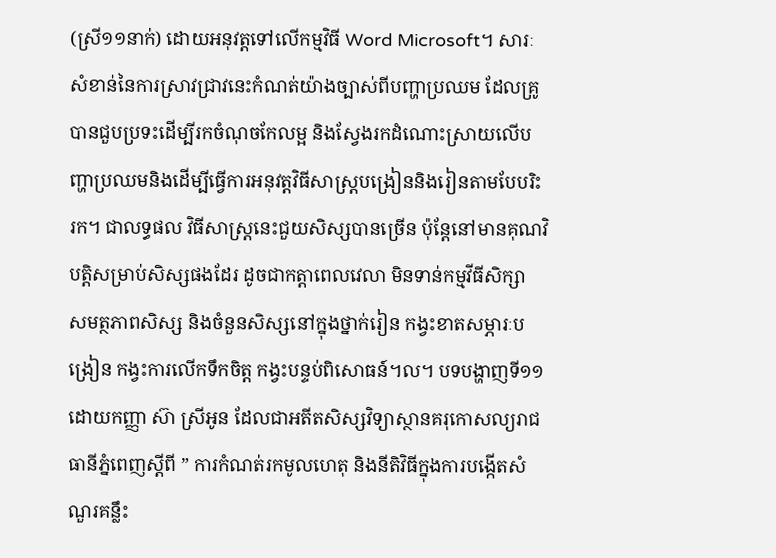(ស្រី១១នាក់) ដោយអនុវត្តទៅលើកម្មវិធី Word Microsoft។ សារៈសំខាន់នៃការស្រាវជ្រាវនេះកំណត់យ៉ាងច្បាស់ពីបញ្ហាប្រឈម ដែលគ្រូបានជួបប្រទះដើម្បីរកចំណុចកែលម្អ និងស្វែងរកដំណោះស្រាយលើបញ្ហាប្រឈមនិងដើម្បីធ្វើការអនុវត្តវិធីសាស្រ្តបង្រៀននិងរៀនតាមបែបរិះរក។ ជាលទ្ធផល វិធីសាស្រ្តនេះជួយសិស្សបានច្រើន ប៉ុន្តែនៅមានគុណវិបត្តិសម្រាប់សិស្សផងដែរ ដូចជាកត្តាពេលវេលា មិនទាន់កម្មវីធីសិក្សា សមត្ថភាពសិស្ស និងចំនួនសិស្សនៅក្នុងថ្នាក់រៀន កង្វះខាតសម្ភារៈបង្រៀន កង្វះការលើកទឹកចិត្ត កង្វះបន្ទប់ពិសោធន៍។ល។ បទបង្ហាញទី១១ ដោយកញ្ញា ស៊ា ស្រីអូន ដែលជាអតីតសិស្សវិទ្យាស្ថានគរុកោសល្យរាជធានីភ្នំពេញស្តីពី ” ការកំណត់រកមូលហេតុ និងនីតិវិធីក្នុងការបង្កើតសំណួរគន្លឹះ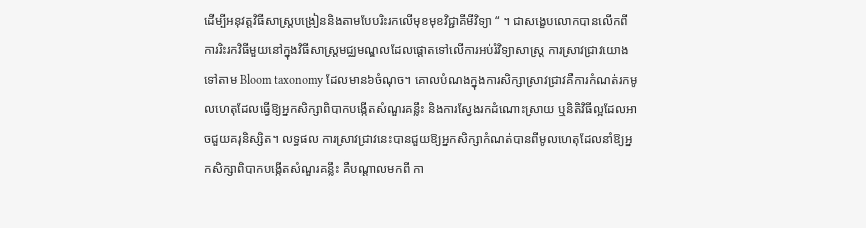ដើម្បីអនុវត្តវិធីសាស្រ្ដបង្រៀននិងតាមបែបរិះរកលើមុខមុខវិជ្ជាគីមីវិទ្យា “ ។ ជាសង្ខេបលោកបានលើកពី ការរិះរកវិធីមួយនៅក្នុងវិធីសាស្រ្តមជ្ឈមណ្ឌលដែលផ្តោតទៅលើការអប់រំវិទ្យាសាស្រ្ត ការស្រាវជ្រាវយោងទៅតាម Bloom taxonomy ដែលមាន៦ចំណុច។ គោលបំណងក្នុងការសិក្សាស្រាវជ្រាវគឺការកំណត់រកមូលហេតុដែលធ្វើឱ្យអ្នកសិក្សាពិបាកបង្កើតសំណួរគន្លឹះ និងការស្វែងរកដំណោះស្រាយ ឬនិតិវិធីល្អដែលអាចជួយគរុនិស្សិត។ លទ្ធផល ការស្រាវជ្រាវនេះបានជួយឱ្យអ្នកសិក្សាកំណត់បានពីមូលហេតុដែលនាំឱ្យអ្នកសិក្សាពិបាកបង្កើតសំណួរគន្លឹះ គឺបណ្តាលមកពី កា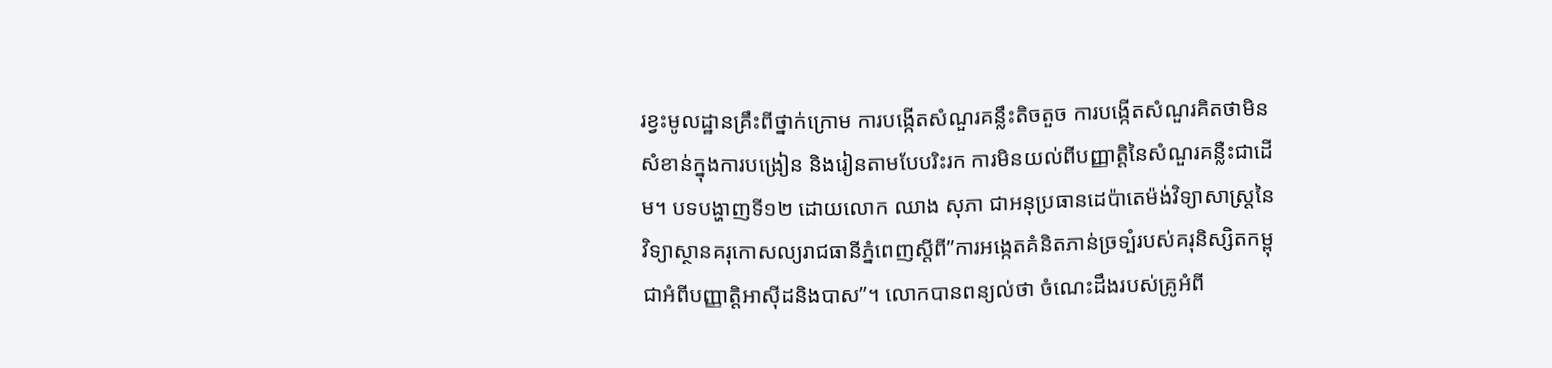រខ្វះមូលដ្ឋានគ្រឹះពីថ្នាក់ក្រោម ការបង្កើតសំណួរគន្លឹះតិចតួច ការបង្កើតសំណួរគិតថាមិនសំខាន់ក្នុងការបង្រៀន និងរៀនតាមបែបរិះរក ការមិនយល់ពីបញ្ញាត្តិនៃសំណួរគន្លឺះជាដើម។ បទបង្ហាញទី១២ ដោយលោក ឈាង សុភា ជាអនុប្រធានដេប៉ាតេម៉ង់វិទ្យាសាស្រ្តនៃវិទ្យាស្ថានគរុកោសល្យរាជធានីភ្នំពេញស្តីពី”ការអង្កេតគំនិតភាន់ច្រទ្បំរបស់គរុនិស្សិតកម្ពុជាអំពីបញ្ញាត្តិអាស៊ីដនិងបាស”។ លោកបានពន្យល់ថា ចំណេះដឹងរបស់គ្រូអំពី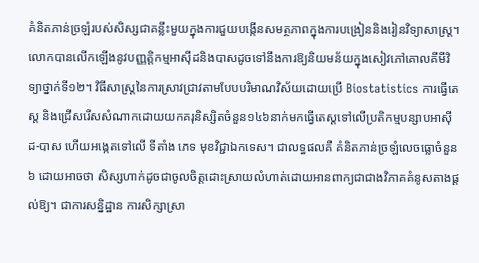គំនិតភាន់ច្រឡំរបស់សិស្សជាគន្លឹះមួយក្នុងការជួយបង្កើនសមត្ថភាពក្នុងការបង្រៀននិងរៀនវិទ្យាសាស្រ្ត។ លោកបានលើកឡើងនូវបញ្ញត្តិកម្មអាស៊ីដនិងបាសដូចទៅនឹងការឱ្យនិយមន័យក្នុងសៀវភៅគោលគីមីវិទ្យាថ្នាក់ទី១២។ វិធីសាស្រ្ដនៃការស្រាវជ្រាវតាមបែបបរិមាណវិស័យដោយប្រើ Biostatistics ការធ្វើតេស្ត និងជ្រើសរើសសំណាកដោយយកគរុនិស្សិតចំនួន១៤៦នាក់មកធ្វើតេស្តទៅលើប្រតិកម្មបន្សាបអាស៊ីដ-បាស ហើយអង្កេតទៅលើ ទីតាំង ភេទ មុខវិជ្ជាឯកទេស។ ជាលទ្ធផលគឺ គំនិតភាន់ច្រឡំលេចធ្លោចំនួន ៦ ដោយអាចថា សិស្សហាក់ដូចជាចូលចិត្តដោះស្រាយលំហាត់ដោយអានពាក្យជាជាងវិភាគគំនូសតាងផ្ដល់ឱ្យ។ ជាការសន្និដ្ឋាន ការសិក្សាស្រា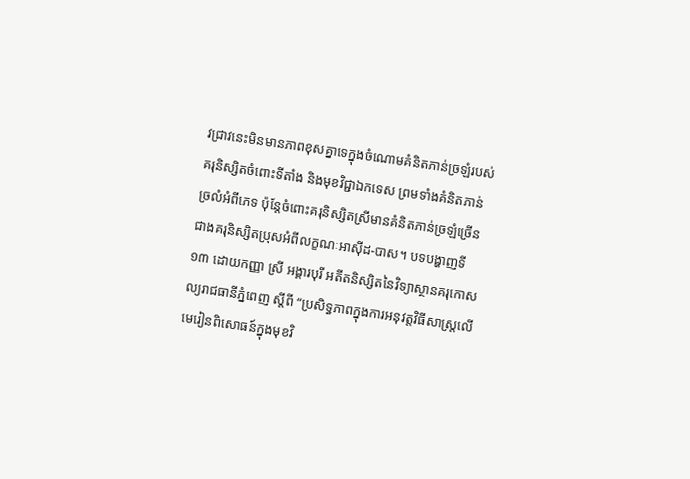វជ្រាវនេះមិនមានភាពខុសគ្នាទេក្នុងចំណោមគំនិតភាន់ច្រឡំរបស់គរុនិស្សិតចំពោះទីតាំង និងមុខវិជ្ជាឯកទេស ព្រមទាំងគំនិតភាន់ច្រលំអំពីភេទ ប៉ុន្តែចំពោះគរុនិស្សិតស្រីមានគំនិតភាន់ច្រឡំច្រើនជាងគរុនិស្សិតប្រុសអំពីលក្ខណៈអាស៊ីដ-បាស។ បទបង្ហាញទី១៣ ដោយកញ្ញា ស្រី អង្គារបុរី អតីតនិស្សិតនៃវិទ្យាស្ថានគរុកោសល្យរាជធានីភ្នំពេញ ស្តីពី “ប្រសិទ្ធភាពក្នុងការអនុវត្តវិធីសាស្រ្តលើមេរៀនពិសោធន៍ក្នុងមុខវិ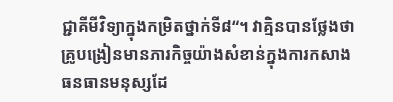ជ្ជាគីមីវិទ្យាក្នុងកម្រិតថ្នាក់ទី៨“។ វាគ្មិនបានថ្លែងថា គ្រូបង្រៀនមានភារកិច្ចយ៉ាងសំខាន់ក្នុងការកសាងធនធានមនុស្សដែ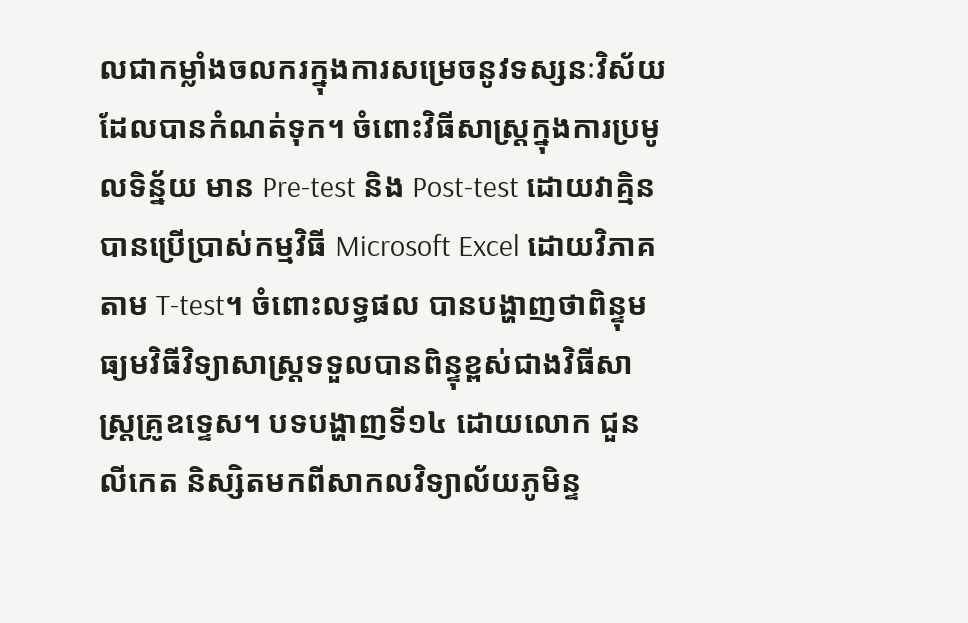លជាកម្លាំងចលករក្នុងការសម្រេចនូវទស្សនៈវិស័យដែលបានកំណត់ទុក។ ចំពោះវិធីសាស្ត្រក្នុងការប្រមូលទិន្ន័យ មាន Pre-test និង Post-test ដោយវាគ្មិនបានប្រើប្រាស់កម្មវិធី Microsoft Excel ដោយវិភាគតាម T-test។ ចំពោះលទ្ធផល បានបង្ហាញថាពិន្ទុមធ្យមវិធីវិទ្យាសាស្រ្តទទួលបានពិន្ទុខ្ពស់ជាងវិធីសាស្ត្រគ្រូឧទ្ទេស។ បទបង្ហាញទី១៤ ដោយលោក ជួន លីកេត និស្សិតមកពីសាកលវិទ្យាល័យភូមិន្ទ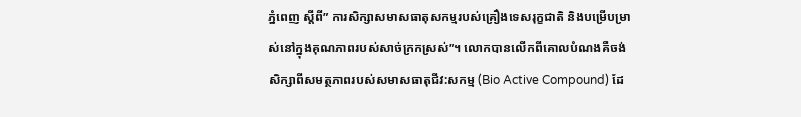ភ្នំពេញ ស្តីពី” ការសិក្សាសមាសធាតុសកម្មរបស់គ្រឿងទេសរុក្ខជាតិ និងបម្រើបម្រាស់នៅក្នុងគុណភាពរបស់សាច់ក្រកស្រស់”។ លោកបានលើកពីគោលបំណងគឺចង់សិក្សាពីសមត្ថភាពរបស់សមាសធាតុជីវ:សកម្ម (Bio Active Compound) ដែ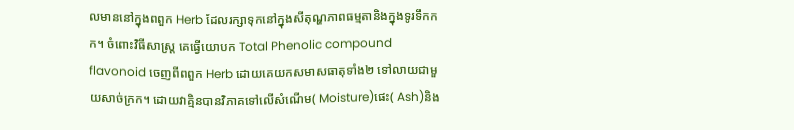លមាននៅក្នុងពពួក Herb ដែលរក្សាទុកនៅក្នុងសីតុណ្ហភាពធម្មតានិងក្នុងទូរទឹកកក។ ចំពោះវិធីសាស្រ្ត គេធ្វើយោបក Total Phenolic compound flavonoid ចេញពីពពួក Herb ដោយគេយកសមាសធាតុទាំង២ ទៅលាយជាមួយសាច់ក្រក។ ដោយវាគ្មិនបានវិភាគទៅលើសំណើម( Moisture)ផេះ( Ash)និង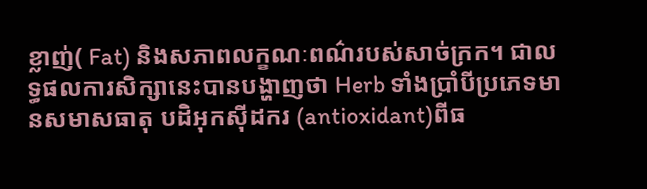ខ្លាញ់( Fat) និងសភាពលក្ខណៈពណ៌របស់សាច់ក្រក។ ជាលទ្ធផលការសិក្សានេះបានបង្ហាញថា Herb ទាំងប្រាំបីប្រភេទមានសមាសធាតុ បដិអុកស៊ីដករ (antioxidant)ពីធ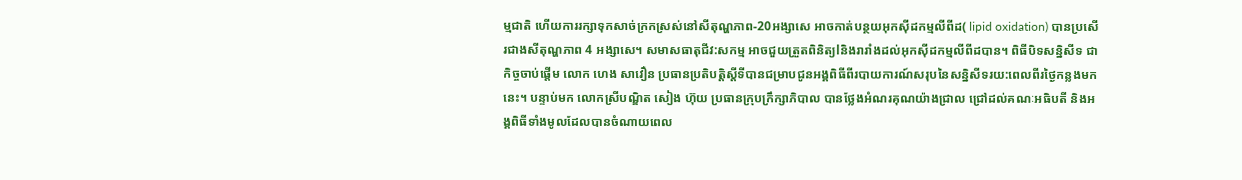ម្មជាតិ ហើយការរក្សាទុកសាច់ក្រកស្រស់នៅសីតុណ្ហភាព-20អង្សាសេ អាចកាត់បន្ថយអុកស៊ីដកម្មលីពីដ( lipid oxidation) បានប្រសើរជាងសីតុណ្ហភាព 4 អង្សាសេ។ សមាសធាតុជីវ:សកម្ម អាចជួយត្រួតពិនិត្យlនិងរារាំងដល់អុកស៊ីដកម្មលីពីដបាន។ ពិធីបិទសន្និសីទ ជាកិច្ចចាប់ផ្តើម លោក ហេង សាវឿន ប្រធានប្រតិបត្តិស្តីទីបានជម្រាបជូនអង្គពិធីពីរបាយការណ៍សរុបនៃសន្និសីទរយ:ពេលពីរថ្ងៃកន្លងមកនេះ។ បន្ទាប់មក លោកស្រីបណ្ឌិត សៀង ហ៊ុយ ប្រធានក្រុបក្រឹក្សាភិបាល បានថ្លែងអំណរគុណយ៉ាងជ្រាល ជ្រៅដល់គណៈអធិបតី និងអង្គពិធីទាំងមូលដែលបានចំណាយពេល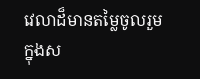វេលាដ៏មានតម្លៃចូលរួមក្នុងស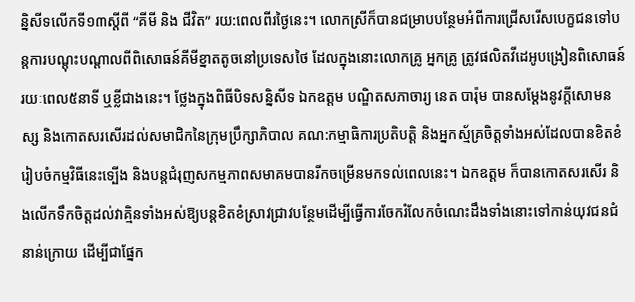ន្និសីទលើកទី១៣ស្ដីពី “គីមី និង ជីវិត” រយ:ពេលពីរថ្ងៃនេះ។ លោកស្រីក៏បានជម្រាបបន្ថែមអំពីការជ្រើសរើសបេក្ខជនទៅបន្តការបណ្តុះបណ្តាលពីពិសោធន៍គីមីខ្នាតតូចនៅប្រទេសថៃ ដែលក្នុងនោះលោកគ្រូ អ្នកគ្រូ ត្រូវផលិតវីដេអូបង្រៀនពិសោធន៍រយៈពេល៥នាទី ឬខ្លីជាងនេះ។ ថ្លែងក្នុងពិធីបិទសន្និសីទ ឯកឧត្តម បណ្ឌិតសភាចារ្យ នេត បារ៉ុម បានសម្តែងនូវក្តីសោមនស្ស និងកោតសរសើរដល់សមាជិកនៃក្រុមប្រឹក្សាភិបាល គណ:កម្មាធិការប្រតិបត្តិ និងអ្នកស្ម័គ្រចិត្តទាំងអស់ដែលបានខិតខំរៀបចំកម្មវិធីនេះទ្បើង និងបន្តជំរុញសកម្មភាពសមាគមបានរីកចម្រើនមកទល់ពេលនេះ។ ឯកឧត្តម ក៏បានកោតសរសើរ និងលើកទឹកចិត្តដល់វាគ្មិនទាំងអស់ឱ្យបន្តខិតខំស្រាវជ្រាវបន្ថែមដើម្បីធ្វើការចែករំលែកចំណេះដឹងទាំងនោះទៅកាន់យុវជនជំនាន់ក្រោយ ដើម្បីជាផ្នែក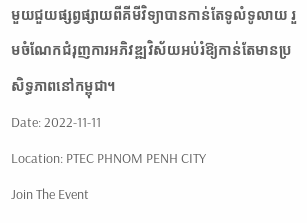មួយជួយផ្សព្វផ្សាយពីគីមីវិទ្យាបានកាន់តែទូលំទូលាយ រួមចំណែកជំរុញការអភិវឌ្ឍវិស័យអប់រំឱ្យកាន់តែមានប្រសិទ្ធភាពនៅកម្ពុជា។
Date: 2022-11-11
Location: PTEC PHNOM PENH CITY
Join The Event